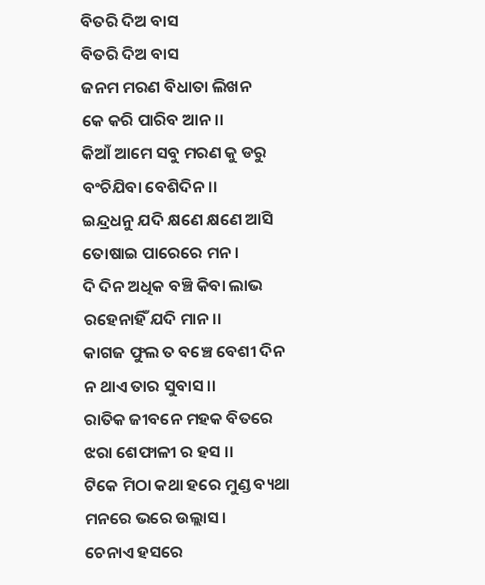ବିତରି ଦିଅ ବାସ
ବିତରି ଦିଅ ବାସ
ଜନମ ମରଣ ବିଧାତା ଲିଖନ
କେ କରି ପାରିବ ଆନ।।
କିଆଁ ଆମେ ସବୁ ମରଣ କୁ ଡରୁ
ବଂଚିଯିବା ବେଶିଦିନ।।
ଇନ୍ଦ୍ରଧନୁ ଯଦି କ୍ଷଣେ କ୍ଷଣେ ଆସି
ତୋଷାଇ ପାରେରେ ମନ ।
ଦି ଦିନ ଅଧିକ ବଞ୍ଚି କିବା ଲାଭ
ରହେନାହିଁ ଯଦି ମାନ।।
କାଗଜ ଫୁଲ ତ ବଞ୍ଚେ ବେଶୀ ଦିନ
ନ ଥାଏ ତାର ସୁବାସ ।।
ରାତିକ ଜୀବନେ ମହକ ବିତରେ
ଝରା ଶେଫାଳୀ ର ହସ ।।
ଟିକେ ମିଠା କଥା ହରେ ମୁଣ୍ଡ ବ୍ୟଥା
ମନରେ ଭରେ ଉଲ୍ଲାସ।
ଚେନାଏ ହସରେ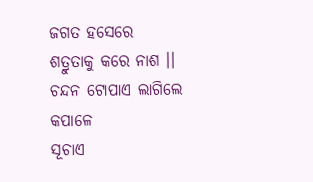ଜଗତ ହସେରେ
ଶତ୍ରୁତାକୁ କରେ ନାଶ ।।
ଚନ୍ଦନ ଟୋପାଏ ଲାଗିଲେ କପାଳେ
ସୂଚାଏ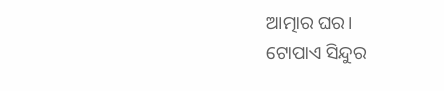ଆତ୍ମାର ଘର।
ଟୋପାଏ ସିନ୍ଦୁର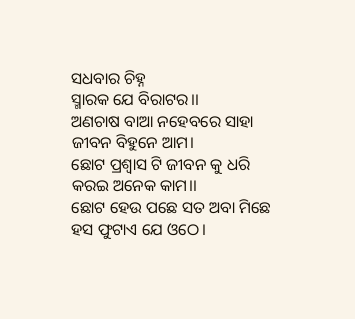ସଧବାର ଚିହ୍ନ
ସ୍ମାରକ ଯେ ବିରାଟର।।
ଅଣଚାଷ ବାଆ ନହେବରେ ସାହା
ଜୀବନ ବିହୁନେ ଆମ।
ଛୋଟ ପ୍ରଶ୍ବାସ ଟି ଜୀବନ କୁ ଧରି
କରଇ ଅନେକ କାମ।।
ଛୋଟ ହେଉ ପଛେ ସତ ଅବା ମିଛେ
ହସ ଫୁଟାଏ ଯେ ଓଠେ।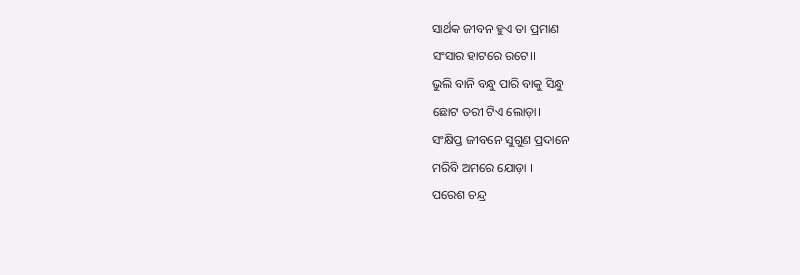ସାର୍ଥକ ଜୀବନ ହୁଏ ତା ପ୍ରମାଣ
ସଂସାର ହାଟରେ ରଟେ।।
ଭୁଲି ବାନି ବନ୍ଧୁ ପାରି ବାକୁ ସିନ୍ଧୁ
ଛୋଟ ତରୀ ଟିଏ ଲୋଡ଼ା।
ସଂକ୍ଷିପ୍ତ ଜୀବନେ ସୁଗୁଣ ପ୍ରଦାନେ
ମରିବି ଅମରେ ଯୋଡ଼ା ।
ପରେଶ ଚନ୍ଦ୍ର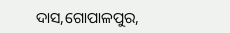ଦାସ,ଗୋପାଳପୁର,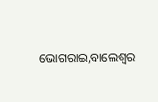ଭୋଗରାଇ,ବାଲେଶ୍ୱର